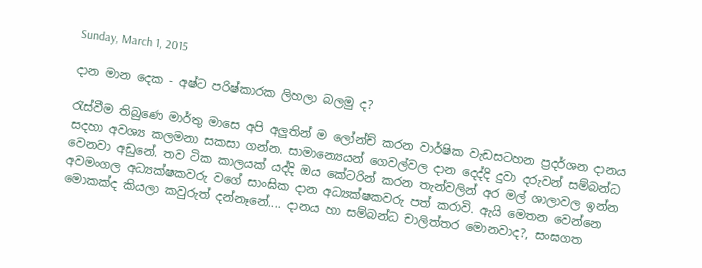Sunday, March 1, 2015

දාන මාන දෙක - අෂ්ට පරිෂ්කාරක ලිහලා බලමු ද?

රැස්වීම තිබුණෙ මාර්තු මාසෙ අපි අලුතින් ම ලෝන්ච් කරන වාර්ෂික වැඩසටහන ප්‍රදර්ශන දානය සදහා අවශ්‍ය කලමනා සකසා ගන්න. සාමාන්‍යෙයන් ගෙවල්වල දාන දෙද්දි දුවා දරුවන් සම්බන්ධ වෙනවා අඩුනේ. තව ටික කාලයක් යද්දි ඔය කේටරින් කරන තැන්වලින් අර මල් ශාලාවල ඉන්න අවමංගල අධ්‍යක්ෂකවරු වගේ සාංඝික දාන අධ්‍යක්ෂකවරු පත් කරාවි. ඇයි මෙතන වෙන්නෙ මොකක්ද කියලා කවුරුත් දන්නෑනේ.... දානය හා සම්බන්ධ චාලිත්තර මොනවාද?, සංඝගත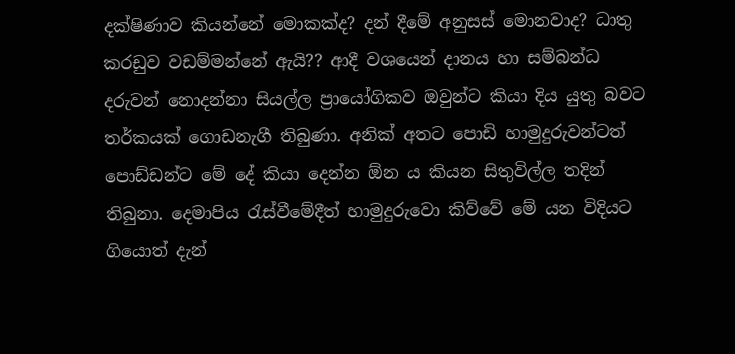දක්ෂිණාව කියන්නේ මොකක්ද? දන් දීමේ අනුසස් මොනවාද? ධාතු කරඩුව වඩම්මන්නේ ඇයි?? ආදී වශයෙන් දානය හා සම්බන්ධ දරුවන් නොදන්නා සියල්ල ප්‍රායෝගිකව ඔවුන්ට කියා දිය යුතු බවට තර්කයක් ගොඩනැගී තිබුණා. අනික් අතට පොඩි හාමුදුරුවන්ටත් පොඩ්ඩන්ට මේ දේ කියා දෙන්න ඕන ය කියන සිතුවිල්ල තදින් තිබුනා. දෙමාපිය රැස්වීමේදීත් හාමුදුරුවො කිව්වේ මේ යන විදියට ගියොත් දැන්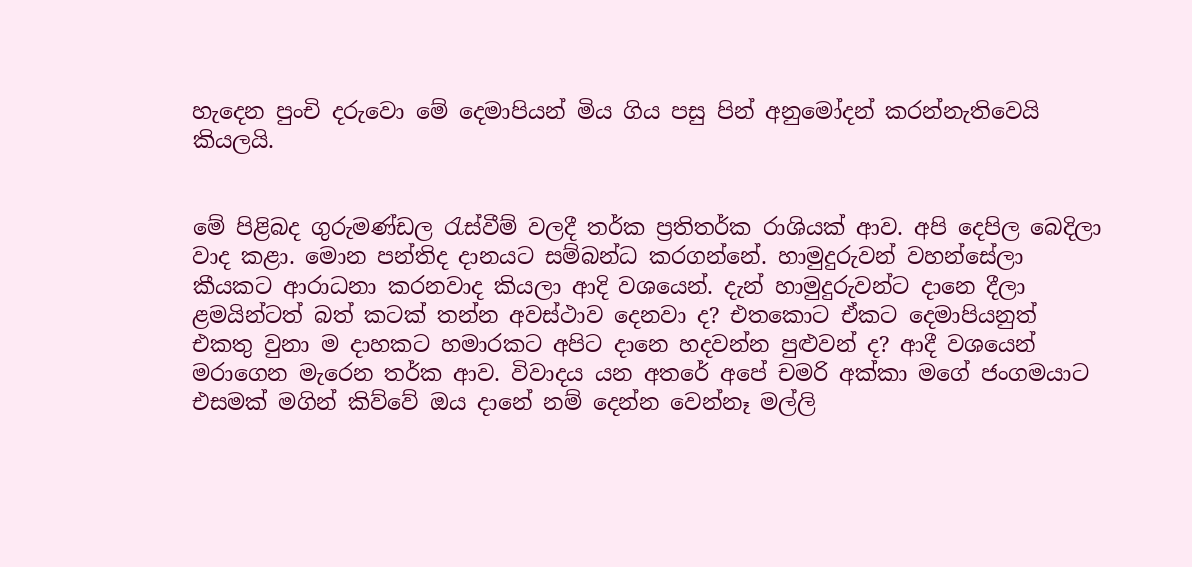හැදෙන පුංචි දරුවො මේ දෙමාපියන් මිය ගිය පසු පින් අනුමෝදන් කරන්නැතිවෙයි කියලයි.


මේ පිළිබද ගුරුමණ්ඩල රැස්වීම් වලදී තර්ක ප්‍රතිතර්ක රාශියක් ආව. අපි දෙපිල බෙදිලා වාද කළා. මොන පන්තිද දානයට සම්බන්ධ කරගන්නේ. හාමුදුරුවන් වහන්සේලා කීයකට ආරාධනා කරනවාද කියලා ආදි වශයෙන්. දැන් හාමුදුරුවන්ට දානෙ දීලා ළමයින්ටත් බත් කටක් තන්න අවස්ථාව දෙනවා ද? එතකොට ඒකට දෙමාපියනුත් එකතු වුනා ම දාහකට හමාරකට අපිට දානෙ හදවන්න පුළුවන් ද? ආදී වශයෙන් මරාගෙන මැරෙන තර්ක ආව. විවාදය යන අතරේ අපේ චමරි අක්කා මගේ ජංගමයාට එසමක් මගින් කිව්වේ ඔය දානේ නම් දෙන්න වෙන්නෑ මල්ලි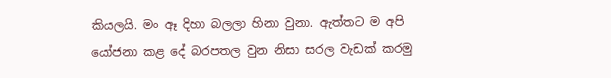කියලයි. මං ඈ දිහා බලලා හිනා වුනා. ඇත්තට ම අපි යෝජනා කළ දේ බරපතල වුන නිසා සරල වැඩක් කරමු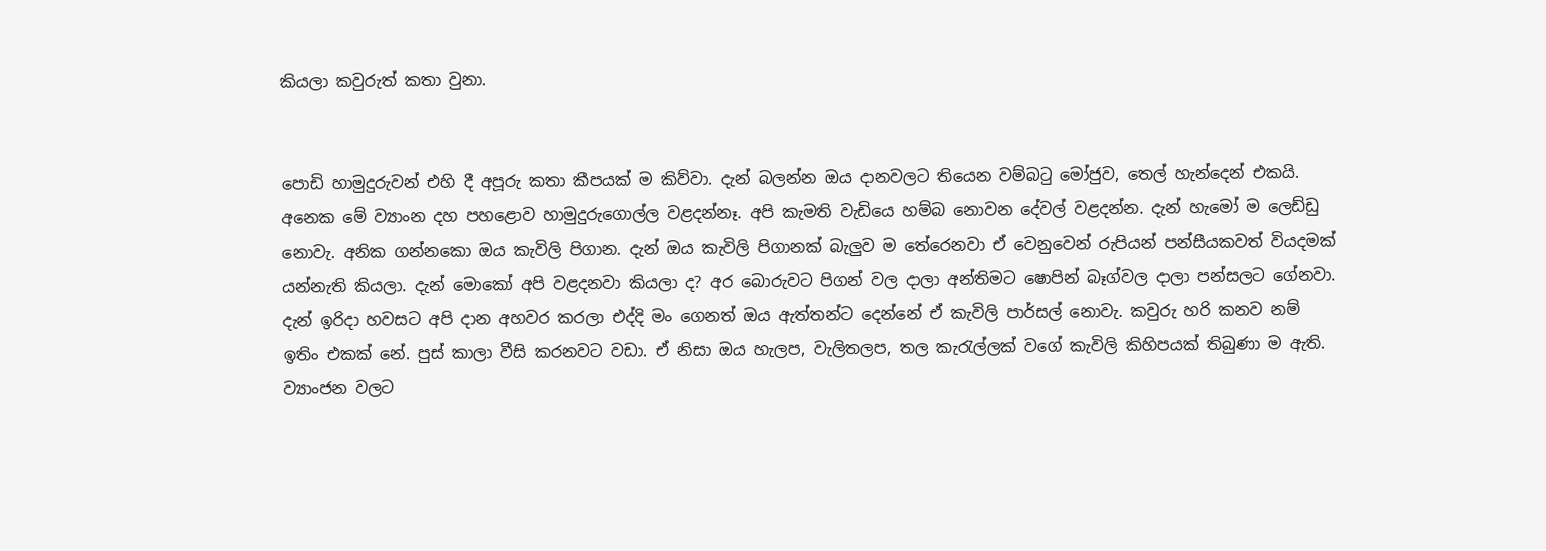කියලා කවුරුත් කතා වුනා.


පොඩි හාමුදුරුවන් එහි දී අපූරු කතා කීපයක් ම කිව්වා. දැන් බලන්න ඔය දානවලට තියෙන වම්බටු මෝජුව, තෙල් හැන්දෙන් එකයි. අනෙක මේ ව්‍යාංන දහ පහළොව හාමුදුරුගොල්ල වළදන්නෑ. අපි කැමති වැඩියෙ හම්බ නොවන දේවල් වළදන්න. දැන් හැමෝ ම ලෙඩ්ඩු නොවැ. අනික ගන්නකො ඔය කැවිලි පිගාන. දැන් ඔය කැවිලි පිගානක් බැලුව ම තේරෙනවා ඒ වෙනුවෙන් රුපියන් පන්සීයකවත් වියදමක් යන්නැති කියලා. දැන් මොකෝ අපි වළදනවා කියලා ද? අර බොරුවට පිගන් වල දාලා අන්තිමට ෂොපින් බෑග්වල දාලා පන්සලට ගේනවා. දැන් ඉරිදා හවසට අපි දාන අහවර කරලා එද්දි මං ගෙනත් ඔය ඇත්තන්ට දෙන්නේ ඒ කැවිලි පාර්සල් නොවැ. කවුරු හරි කනව නම් ඉතිං එකක් නේ. පුස් කාලා වීසි කරනවට වඩා. ඒ නිසා ඔය හැලප, වැලිතලප, තල කැරැල්ලක් වගේ කැවිලි කිහිපයක් තිබුණා ම ඇති. ව්‍යාංජන වලට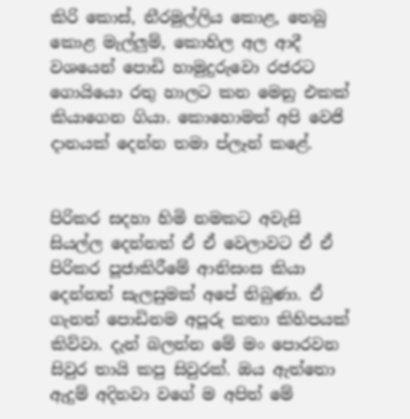කිරි කොස්, නීරමුල්ලිය කොළ, තෙබු කොළ මැල්ලුම්, කොහිල අල ආදී වශයෙන් පොඩි හාමුදුරුවො රජරට ගොයියො රතු හාලට කන මෙනු එකක් කියාගෙන ගියා. කොහොමත් අපි වෙජි දානයක් දෙන්න තමා ප්ලෑන් කළේ.


පිරිකර සදහා හිමි නමකට අවැසි සියල්ල දෙන්නත් ඒ ඒ වෙලාවට ඒ ඒ පිරිකර පූජාකිරීමේ ආනිසංස කියා දෙන්නත් සැලසුමක් අපේ තිබුණා. ඒ ගැනත් පොඩිනම අපූරු කතා කිහිපයක් කිව්වා. දැන් බලන්න මේ මං පොරවන සිවුර තායි කපු සිවුරක්. ඔය ඇත්තො ඇදුම් අදිනවා වගේ ම අපිත් මේ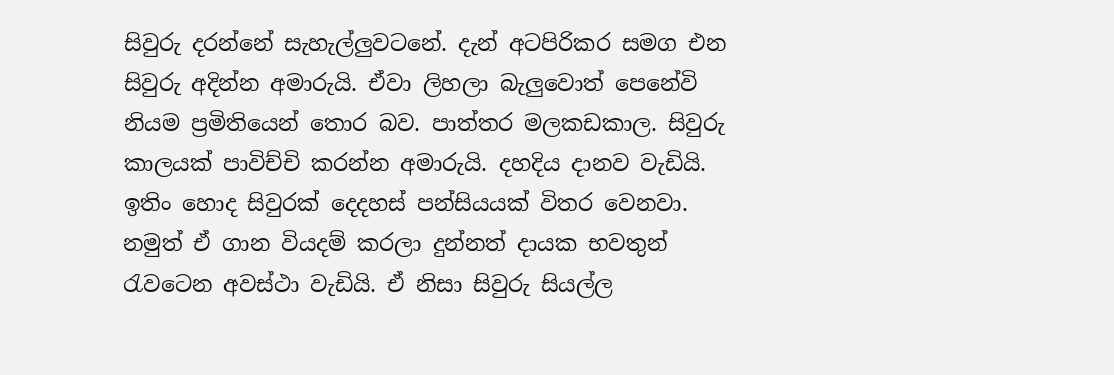සිවුරු දරන්නේ සැහැල්ලුවටනේ. දැන් අටපිරිකර සමග එන සිවුරු අදින්න අමාරුයි. ඒවා ලිහලා බැලුවොත් පෙනේවි නියම ප්‍රමිතියෙන් තොර බව. පාත්තර මලකඩකාල. සිවුරු කාලයක් පාවිච්චි කරන්න අමාරුයි. දහදිය දානව වැඩියි. ඉතිං හොද සිවුරක් දෙදහස් පන්සියයක් විතර වෙනවා. නමුත් ඒ ගාන වියදම් කරලා දුන්නත් දායක භවතුන් රැවටෙන අවස්ථා වැඩියි. ඒ නිසා සිවුරු සියල්ල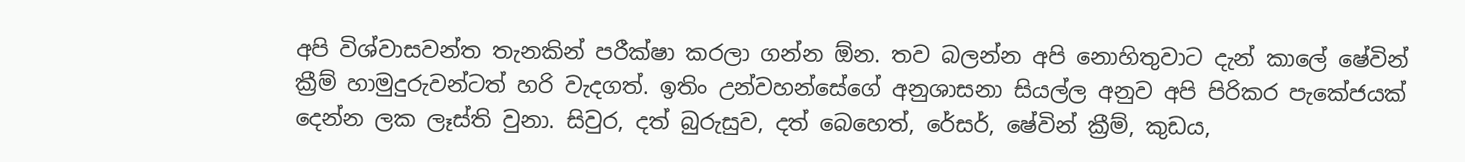අපි විශ්වාසවන්ත තැනකින් පරීක්ෂා කරලා ගන්න ඕන. තව බලන්න අපි නොහිතුවාට දැන් කාලේ ෂේවින් ක්‍රීම් හාමුදුරුවන්ටත් හරි වැදගත්. ඉතිං උන්වහන්සේගේ අනුශාසනා සියල්ල අනුව අපි පිරිකර පැකේජයක් දෙන්න ලක ලෑස්ති වුනා. සිවුර, දත් බුරුසුව, දත් බෙහෙත්, රේසර්, ෂේවින් ක්‍රීම්, කුඩය,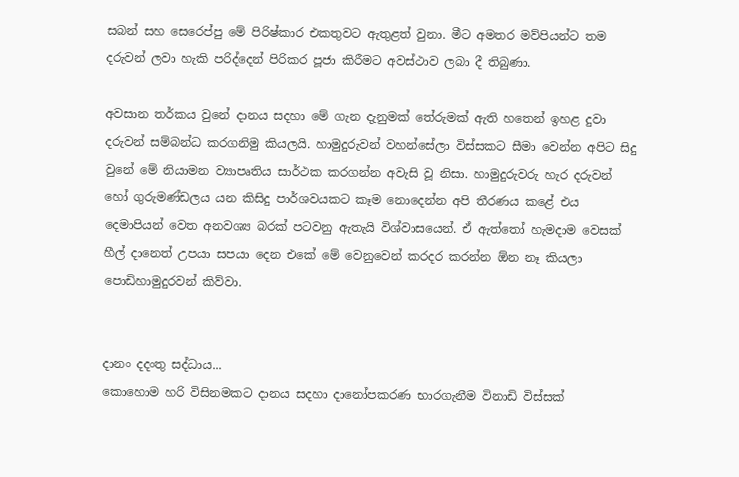සබන් සහ සෙරෙප්පු මේ පිරිෂ්කාර එකතුවට ඇතුළත් වුනා. මීට අමතර මව්පියන්ට තම දරුවන් ලවා හැකි පරිද්දෙන් පිරිකර පූජා කිරීමට අවස්ථාව ලබා දී තිබුණා.

අවසාන තර්කය වුනේ දානය සදහා මේ ගැන දැනුමක් තේරුමක් ඇති හතෙන් ඉහළ දුවා දරුවන් සම්බන්ධ කරගනිමු කියලයි. හාමුදුරුවන් වහන්සේලා විස්සකට සීමා වෙන්න අපිට සිදු වුනේ මේ නියාමන ව්‍යාපෘතිය සාර්ථක කරගන්න අවැසි වූ නිසා. හාමුදුරුවරු හැර දරුවන් හෝ ගුරුමණ්ඩලය යන කිසිදු පාර්ශවයකට කෑම නොදෙන්න අපි තීරණය කළේ එය දෙමාපියන් වෙත අනවශ්‍ය බරක් පටවනු ඇතැයි විශ්වාසයෙන්. ඒ ඇත්තෝ හැමදාම වෙසක් හීල් දානෙත් උපයා සපයා දෙන එකේ මේ වෙනුවෙන් කරදර කරන්න ඕන නෑ කියලා පොඩිහාමුදුරවන් කිව්වා.


දානං දදංතු සද්ධාය...
කොහොම හරි විසිනමකට දානය සදහා දානෝපකරණ භාරගැනීම විනාඩි විස්සක්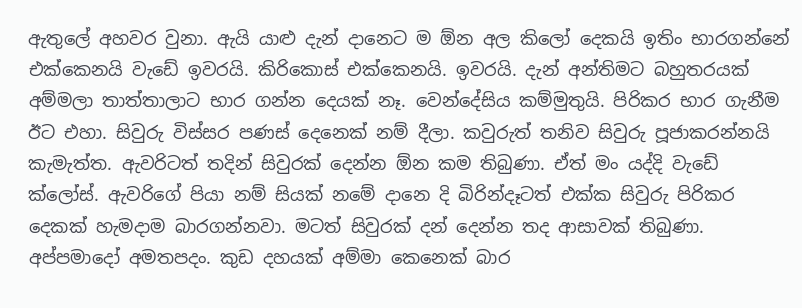ඇතුලේ අහවර වුනා. ඇයි යාළු දැන් දානෙට ම ඕන අල කිලෝ දෙකයි ඉතිං භාරගන්නේ එක්කෙනයි වැඩේ ඉවරයි. කිරිකොස් එක්කෙනයි. ඉවරයි. දැන් අන්තිමට බහුතරයක් අම්මලා තාත්තාලාට භාර ගන්න දෙයක් නෑ. වෙන්දේසිය කම්මුතුයි. පිරිකර භාර ගැනීම ඊට එහා. සිවුරු විස්සර පණස් දෙනෙක් නම් දීලා. කවුරුත් තනිව සිවුරු පූජාකරන්නයි කැමැත්ත. ඇවරිටත් තදින් සිවුරක් දෙන්න ඕන කම තිබුණා. ඒත් මං යද්දි වැඩේ ක්ලෝස්. ඇවරිගේ පියා නම් සියක් නමේ දානෙ දි බිරින්දෑටත් එක්ක සිවුරු පිරිකර දෙකක් හැමදාම බාරගන්නවා. මටත් සිවුරක් දන් දෙන්න තද ආසාවක් තිබුණා. අප්පමාදෝ අමතපදං. කුඩ දහයක් අම්මා කෙනෙක් බාර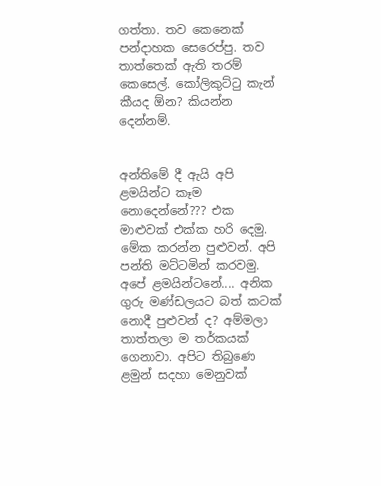ගත්තා. තව කෙනෙක් පන්දාහක සෙරෙප්පු. තව තාත්තෙක් ඇති තරම් කෙසෙල්. කෝලිකුට්ටු කැන් කීයද ඕන? කියන්න දෙන්නම්.


අන්තිමේ දී ඇයි අපි ළමයින්ට කෑම නොදෙන්නේ??? එක මාළුවක් එක්ක හරි දෙමු. මේක කරන්න පුළුවන්. අපි පන්ති මට්ටමින් කරවමු. අපේ ළමයින්ටනේ.... අනික ගුරු මණ්ඩලයට බත් කටක් නොදී පුළුවන් ද? අම්මලා තාත්තලා ම තර්කයක් ගෙනාවා. අපිට තිබුණෙ ළමුන් සදහා මෙනුවක්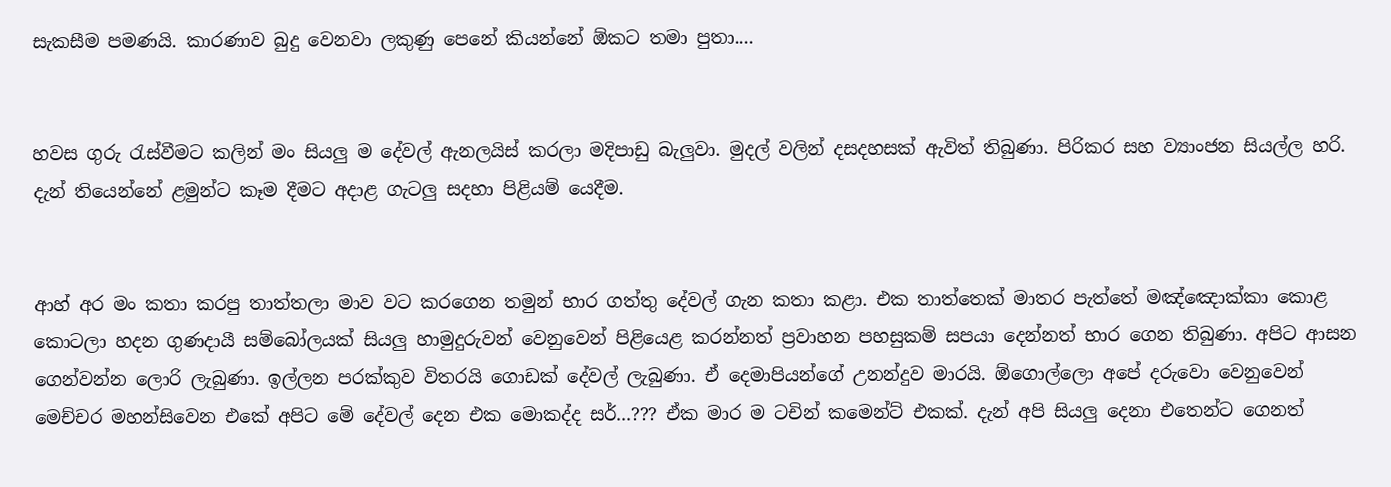සැකසීම පමණයි. කාරණාව බුදු වෙනවා ලකුණු පෙනේ කියන්නේ ඕකට තමා පුතා....


හවස ගුරු රැස්වීමට කලින් මං සියලු ම දේවල් ඇනලයිස් කරලා මදිපාඩු බැලුවා. මුදල් වලින් දසදහසක් ඇවිත් තිබුණා. පිරිකර සහ ව්‍යාංජන සියල්ල හරි. දැන් තියෙන්නේ ළමුන්ට කෑම දීමට අදාළ ගැටලු සදහා පිළියම් යෙදීම.


ආහ් අර මං කතා කරපු තාත්තලා මාව වට කරගෙන තමුන් භාර ගත්තු දේවල් ගැන කතා කළා. එක තාත්තෙක් මාතර පැත්තේ මඤ්ඤොක්කා කොළ කොටලා හදන ගුණදායී සම්බෝලයක් සියලු හාමුදුරුවන් වෙනුවෙන් පිළියෙළ කරන්නත් ප්‍රවාහන පහසුකම් සපයා දෙන්නත් භාර ගෙන තිබුණා. අපිට ආසන ගෙන්වන්න ලොරි ලැබුණා. ඉල්ලන පරක්කුව විතරයි ගොඩක් දේවල් ලැබුණා. ඒ දෙමාපියන්ගේ උනන්දුව මාරයි. ඕගොල්ලො අපේ දරුවො වෙනුවෙන් මෙච්චර මහන්සිවෙන එකේ අපිට මේ දේවල් දෙන එක මොකද්ද සර්...??? ඒක මාර ම ටචින් කමෙන්ට් එකක්. දැන් අපි සියලු දෙනා එතෙන්ට ගෙනත්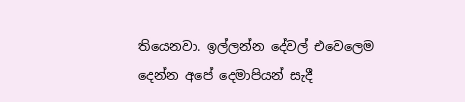තියෙනවා. ඉල්ලන්න දේවල් එවෙලෙම දෙන්න අපේ දෙමාපියන් සැදී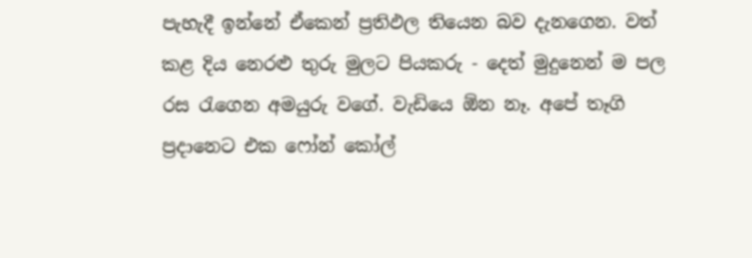පැහැදී ඉන්නේ ඒකෙන් ප්‍රතිඵල තියෙන බව දැනගෙන. වත් කළ දිය නෙරළු තුරු මුලට පියකරු - දෙත් මුදුනෙන් ම පල රස රැගෙන අමයුරු වගේ. වැඩියෙ ඕන නෑ. අපේ තෑගි ප්‍රදානෙට එක ෆෝන් කෝල්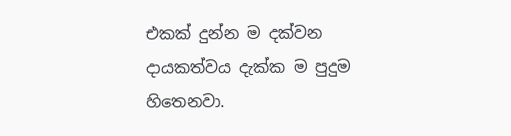එකක් දුන්න ම දක්වන දායකත්වය දැක්ක ම පුදුම හිතෙනවා.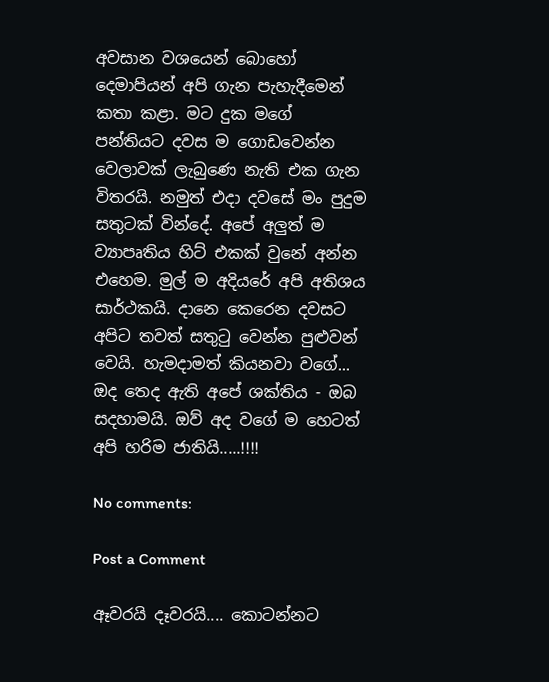අවසාන වශයෙන් බොහෝ දෙමාපියන් අපි ගැන පැහැදීමෙන් කතා කළා. මට දුක මගේ පන්තියට දවස ම ගොඩවෙන්න වෙලාවක් ලැබුණෙ නැති එක ගැන විතරයි. නමුත් එදා දවසේ මං පුදුම සතුටක් වින්දේ. අපේ අලුත් ම ව්‍යාපෘතිය හිට් එකක් වුනේ අන්න එහෙම. මුල් ම අදියරේ අපි අතිශය සාර්ථකයි. දානෙ කෙරෙන දවසට අපිට තවත් සතුටු වෙන්න පුළුවන් වෙයි. හැමදාමත් කියනවා වගේ... ඔද තෙද ඇති අපේ ශක්තිය - ඔබ සදහාමයි. ඔව් අද වගේ ම හෙටත් අපි හරිම ජාතියි.....!!!!

No comments:

Post a Comment

ඈවරයි දෑවරයි.... කොටන්නට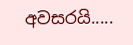අවසරයි.....